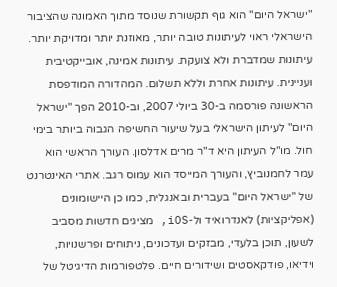"ישראל היום" הוא גוף תקשורת שנוסד מתוך האמונה שהציבור הישראלי ראוי לעיתונות טובה יותר, מאוזנת יותר ומדויקת יותר. עיתונות שמדברת ולא צועקת. עיתונות אמינה, אובייקטיבית ועניינית. עיתונות אחרת וללא תשלום. המהדורה המודפסת הראשונה פורסמה ב-30 ביולי 2007, וב-2010 הפך "ישראל היום" לעיתון הישראלי בעל שיעור החשיפה הגבוה ביותר בימי חול. מו"ל העיתון היא ד"ר מרים אדלסון. העורך הראשי הוא עמר לחמנוביץ, והעורך המייסד הוא עמוס רגב. אתרי האינטרנט של "ישראל היום" בעברית ובאנגלית, כמו כן היישומונים (אפליקציות) לאנדרואיד ול-iOS, מציגים חדשות מסביב לשעון, תוכן בלעדי, מבזקים ועדכונים, ניתוחים ופרשנויות, וידיאו, פודקאסטים ושידורים חיים. פלטפורמות הדיגיטל של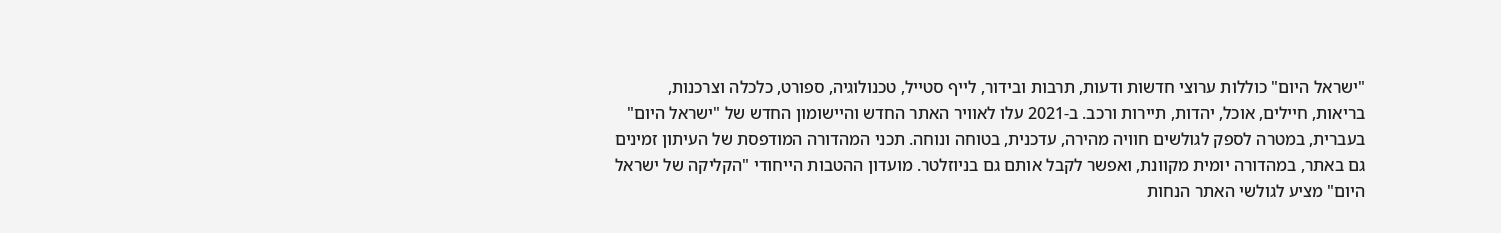"ישראל היום" כוללות ערוצי חדשות ודעות, תרבות ובידור, לייף סטייל, טכנולוגיה, ספורט, כלכלה וצרכנות, בריאות, חיילים, אוכל, יהדות, תיירות ורכב. ב-2021 עלו לאוויר האתר החדש והיישומון החדש של "ישראל היום" בעברית, במטרה לספק לגולשים חוויה מהירה, עדכנית, בטוחה ונוחה. תכני המהדורה המודפסת של העיתון זמינים גם באתר, במהדורה יומית מקוונת, ואפשר לקבל אותם גם בניוזלטר. מועדון ההטבות הייחודי "הקליקה של ישראל היום" מציע לגולשי האתר הנחות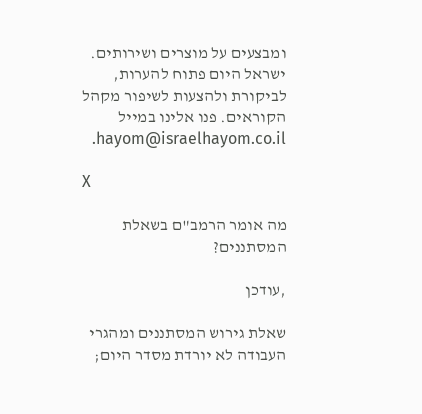ומבצעים על מוצרים ושירותים. ישראל היום פתוח להערות, לביקורת ולהצעות לשיפור מקהל הקוראים. פנו אלינו במייל hayom@israelhayom.co.il.

X

מה אומר הרמב"ם בשאלת המסתננים?

,עודכן

שאלת גירוש המסתננים ומהגרי העבודה לא יורדת מסדר היום;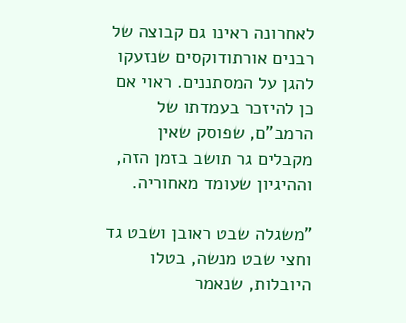לאחרונה ראינו גם קבוצה של רבנים אורתודוקסים שנזעקו להגן על המסתננים. ראוי אם כן להיזכר בעמדתו של הרמב"ם, שפוסק שאין מקבלים גר תושב בזמן הזה, וההיגיון שעומד מאחוריה.

"משגלה שבט ראובן ושבט גד וחצי שבט מנשה, בטלו היובלות, שנאמר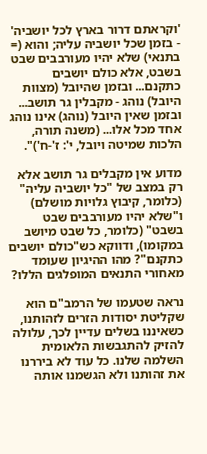'וקראתם דרור בארץ לכל יושביה' - בזמן שכל יושביה עליה; והוא (= בתנאי) שלא יהיו מעורבבים שבט בשבט, אלא כולם יושבים כתקנם... ובזמן שהיובל (מצוות היובל) נוהג - מקבלין גר תושב... ובזמן שאין היובל (נוהג) אינו נוהג אחד מכל אלו... (משנה תורה, הלכות שמיטה ויובל, י': ז'-ח')".

מדוע אין מקבלים גר תושב אלא רק במצב של "כל יושביה עליה" (כלומר, קיבוץ גלויות מושלם) ו"שלא יהיו מעורבבים שבט בשבט" (כלומר, כל שבט מיושב במקומו), ודווקא כש"כולם יושבים כתקנם"? מהו ההיגיון שעומד מאחורי התנאים המופלגים הללו?

נראה שטעמו של הרמב"ם הוא שקליטת יסודות הזרים לזהותנו, כשאיננו בשלים עדיין לכך, עלולה להזיק להתגבשות הלאומית השלמה שלנו. כל עוד לא ביררנו את זהותנו ולא הגשמנו אותה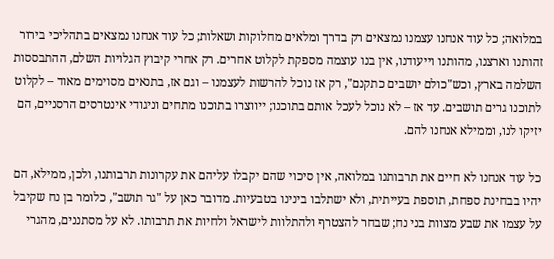במלואה; כל עוד אנחנו עצמנו נמצאים רק בדרך ומלאים מחלוקות ושאלות; כל עוד אנחנו נמצאים בתהליכי בירור זהותנו וארצנו, מהותנו וייעודנו, אין בנו עוצמה מספקת לקלוט אחרים. רק אחרי קיבוץ הגלויות השלם, ההתבססות השלמה בארץ, וכש"כולם יושבים כתקנם", רק אז נוכל להרשות לעצמנו – וגם אז, בתנאים מסוימים מאוד – לקלוט לתוכנו גרים תושבים. עד אז – לא נוכל לעכל אותם בתוכנו; ייווצרו בתוכנו מתחים וניגודי אינטרסים הרסניים, הם יזיקו לנו, וממילא אנחנו להם.

כל עוד אנחנו לא חיים את תרבותנו במלואה, אין סיכוי שהם יקבלו עליהם את עקרונות תרבותנו, ולכן, ממילא, הם יהיו בבחינת ספחת, תוספת בעייתית, ולא ישתלבו בינינו בטבעיות. מדובר כאן על "גר תושב", כלומר בן נח שקיבל על עצמו את שבע מצוות בני נח; שבחר להצטרף ולהתלוות לישראל ולחיות את תרבותו. לא על מסתננים, מהגרי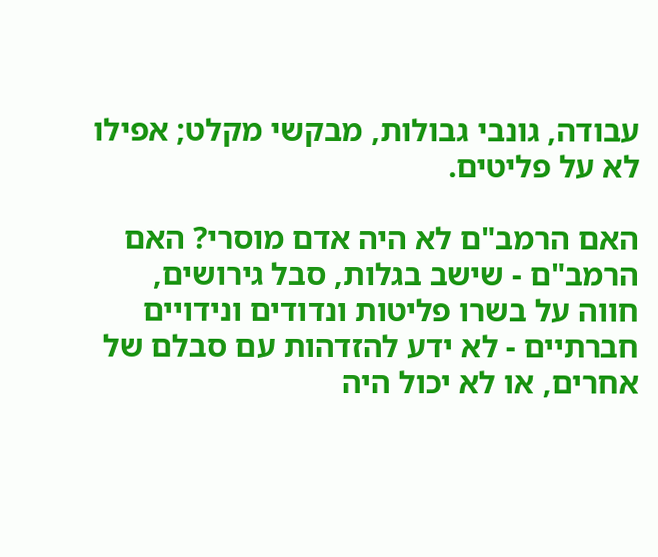עבודה, גונבי גבולות, מבקשי מקלט; אפילו לא על פליטים.

האם הרמב"ם לא היה אדם מוסרי? האם הרמב"ם - שישב בגלות, סבל גירושים, חווה על בשרו פליטות ונדודים ונידויים חברתיים - לא ידע להזדהות עם סבלם של אחרים, או לא יכול היה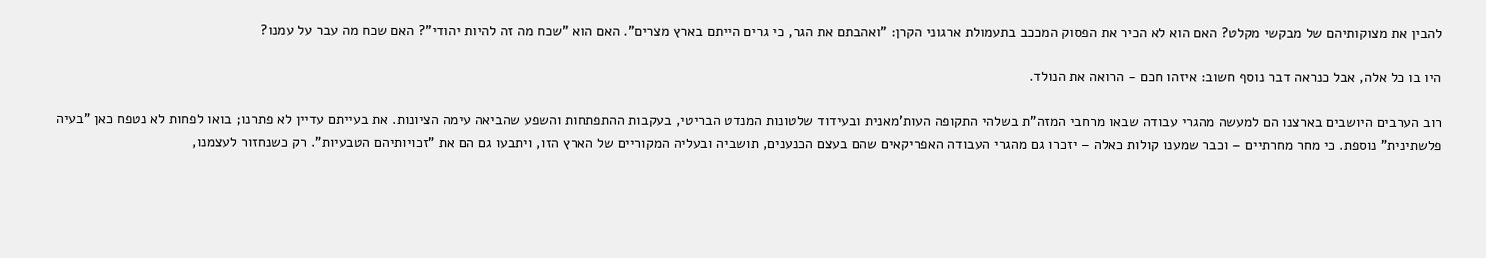להבין את מצוקותיהם של מבקשי מקלט? האם הוא לא הכיר את הפסוק המככב בתעמולת ארגוני הקרן: "ואהבתם את הגר, כי גרים הייתם בארץ מצרים". האם הוא "שכח מה זה להיות יהודי"? האם שכח מה עבר על עמנו?

היו בו כל אלה, אבל כנראה דבר נוסף חשוב: איזהו חכם - הרואה את הנולד.

רוב הערבים היושבים בארצנו הם למעשה מהגרי עבודה שבאו מרחבי המזה"ת בשלהי התקופה העות'מאנית ובעידוד שלטונות המנדט הבריטי, בעקבות ההתפתחות והשפע שהביאה עימה הציונות. את בעייתם עדיין לא פתרנו; בואו לפחות לא נטפח כאן "בעיה פלשתינית" נוספת. כי מחר מחרתיים – וכבר שמענו קולות כאלה – יזכרו גם מהגרי העבודה האפריקאים שהם בעצם הכנענים, תושביה ובעליה המקוריים של הארץ הזו, ויתבעו גם הם את "זכויותיהם הטבעיות". רק כשנחזור לעצמנו,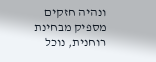ונהיה חזקים מספיק מבחינת רוחנית, נוכל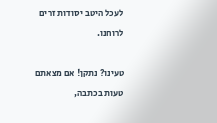לעכל היטב יסודות זרים לרוחנו.

טעינו? נתקן! אם מצאתם טעות בכתבה,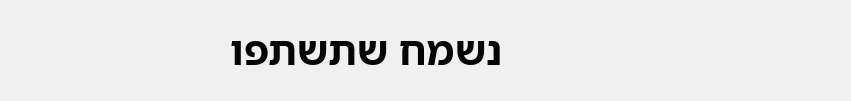נשמח שתשתפו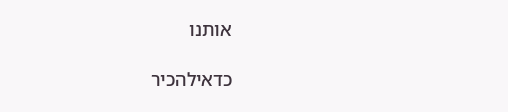אותנו

כדאילהכיר